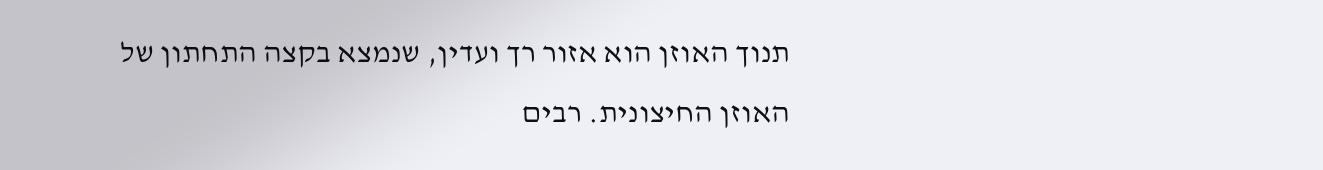תנוך האוזן הוא אזור רך ועדין, שנמצא בקצה התחתון של האוזן החיצונית. רבים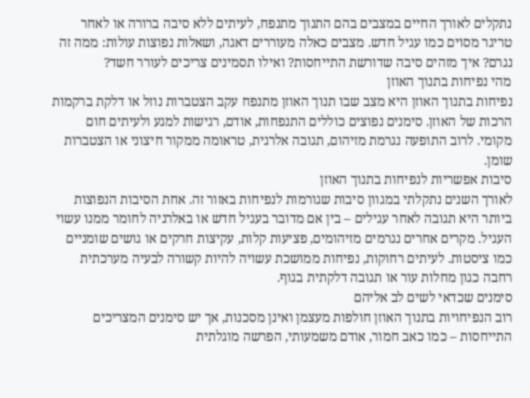נתקלים לאורך החיים במצבים בהם התנוך מתנפח, לעיתים ללא סיבה ברורה או לאחר טריגר מסוים כמו עגיל חדש. מצבים כאלה מעוררים דאגה, ושאלות נפוצות עולות: ממה זה נגרם? איך מזהים סיבה שדורשת התייחסות? ואילו תסמינים צריכים לעורר חשד?
מהי נפיחות בתנוך האוזן
נפיחות בתנוך האוזן היא מצב שבו תנוך האוזן מתנפח עקב הצטברות נוזל או דלקת ברקמות הרכות של האוזן. סימנים נפוצים כוללים התנפחות, אודם, רגישות למגע ולעיתים חום מקומי. לרוב התופעה נגרמת מזיהום, תגובה אלרגית, טראומה ממקור חיצוני או הצטברות שומן.
סיבות אפשריות לנפיחות בתנוך האוזן
לאורך השנים נתקלתי במגוון סיבות שגורמות לנפיחות באזור זה. אחת הסיבות הנפוצות ביותר היא תגובה לאחר עגילים – בין אם מדובר בעגיל חדש או באלרגיה לחומר ממנו עשוי העגיל. מקרים אחרים נגרמים מזיהומים, פציעות קלות, עקיצות חרקים או גושים שומניים כמו ציסטות. לעיתים רחוקות, נפיחות ממושכת עשויה להיות קשורה לבעיה מערכתית רחבה כגון מחלות עור או תגובה דלקתית בגוף.
סימנים שכדאי לשים לב אליהם
רוב הנפיחויות בתנוך האוזן חולפות מעצמן ואינן מסכנות, אך יש סימנים המצריכים התייחסות – כמו כאב חמור, אודם משמעותי, הפרשה מוגלתית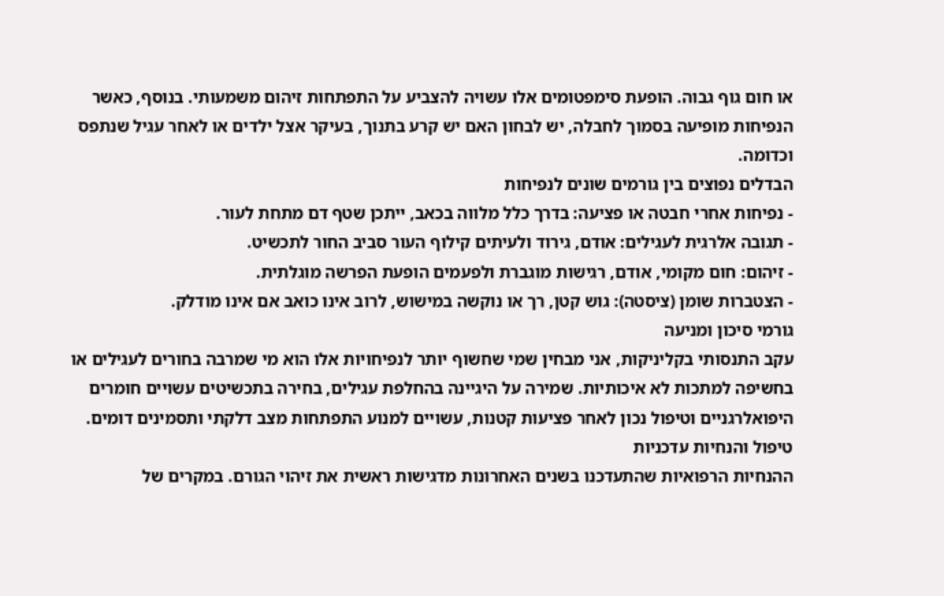או חום גוף גבוה. הופעת סימפטומים אלו עשויה להצביע על התפתחות זיהום משמעותי. בנוסף, כאשר הנפיחות מופיעה בסמוך לחבלה, יש לבחון האם יש קרע בתנוך, בעיקר אצל ילדים או לאחר עגיל שנתפס וכדומה.
הבדלים נפוצים בין גורמים שונים לנפיחות
- נפיחות אחרי חבטה או פציעה: בדרך כלל מלווה בכאב, ייתכן שטף דם מתחת לעור.
- תגובה אלרגית לעגילים: אודם, גירוד ולעיתים קילוף העור סביב החור לתכשיט.
- זיהום: חום מקומי, אודם, רגישות מוגברת ולפעמים הופעת הפרשה מוגלתית.
- הצטברות שומן (ציסטה): גוש קטן, רך או נוקשה במישוש, לרוב אינו כואב אם אינו מודלק.
גורמי סיכון ומניעה
עקב התנסותי בקליניקות, אני מבחין שמי שחשוף יותר לנפיחויות אלו הוא מי שמרבה בחורים לעגילים או בחשיפה למתכות לא איכותיות. שמירה על היגיינה בהחלפת עגילים, בחירה בתכשיטים עשויים חומרים היפואלרגניים וטיפול נכון לאחר פציעות קטנות, עשויים למנוע התפתחות מצב דלקתי ותסמינים דומים.
טיפול והנחיות עדכניות
ההנחיות הרפואיות שהתעדכנו בשנים האחרונות מדגישות ראשית את זיהוי הגורם. במקרים של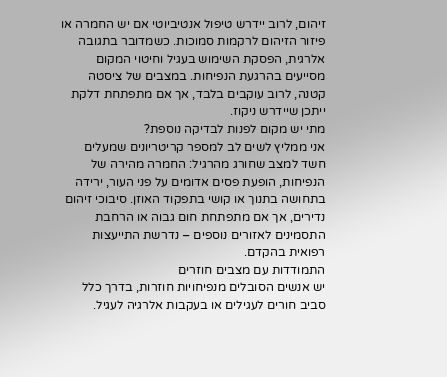זיהום, לרוב יידרש טיפול אנטיביוטי אם יש החמרה או פיזור הזיהום לרקמות סמוכות. כשמדובר בתגובה אלרגית, הפסקת השימוש בעגיל וחיטוי המקום מסייעים בהרגעת הנפיחות. במצבים של ציסטה קטנה, לרוב עוקבים בלבד, אך אם מתפתחת דלקת ייתכן שיידרש ניקוז.
מתי יש מקום לפנות לבדיקה נוספת?
אני ממליץ לשים לב למספר קריטריונים שמעלים חשד למצב שחורג מהרגיל: החמרה מהירה של הנפיחות, הופעת פסים אדומים על פני העור, ירידה בתחושה בתנוך או קושי בתפקוד האוזן. סיבוכי זיהום נדירים, אך אם מתפתחת חום גבוה או הרחבת התסמינים לאזורים נוספים – נדרשת התייעצות רפואית בהקדם.
התמודדות עם מצבים חוזרים
יש אנשים הסובלים מנפיחויות חוזרות, בדרך כלל סביב חורים לעגילים או בעקבות אלרגיה לעגיל.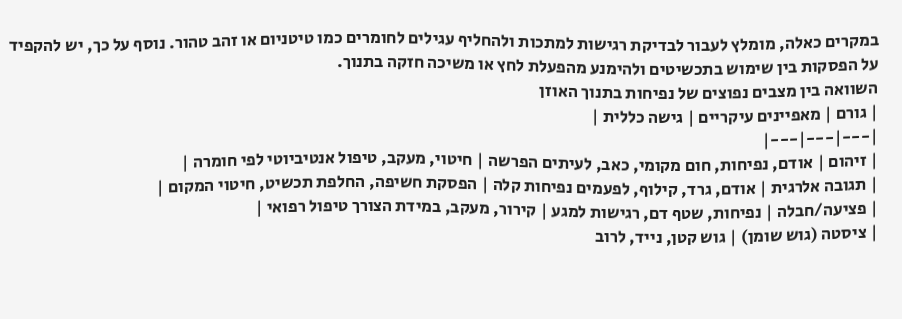במקרים כאלה, מומלץ לעבור לבדיקת רגישות למתכות ולהחליף עגילים לחומרים כמו טיטניום או זהב טהור. נוסף על כך, יש להקפיד על הפסקות בין שימוש בתכשיטים ולהימנע מהפעלת לחץ או משיכה חזקה בתנוך.
השוואה בין מצבים נפוצים של נפיחות בתנוך האוזן
| גורם | מאפיינים עיקריים | גישה כללית |
|---|---|---|
| זיהום | אודם, נפיחות, חום מקומי, כאב, לעיתים הפרשה | חיטוי, מעקב, טיפול אנטיביוטי לפי חומרה |
| תגובה אלרגית | אודם, גרד, קילוף, לפעמים נפיחות קלה | הפסקת חשיפה, החלפת תכשיט, חיטוי המקום |
| פציעה/חבלה | נפיחות, שטף דם, רגישות למגע | קירור, מעקב, במידת הצורך טיפול רפואי |
| ציסטה (גוש שומן) | גוש קטן, נייד, לרוב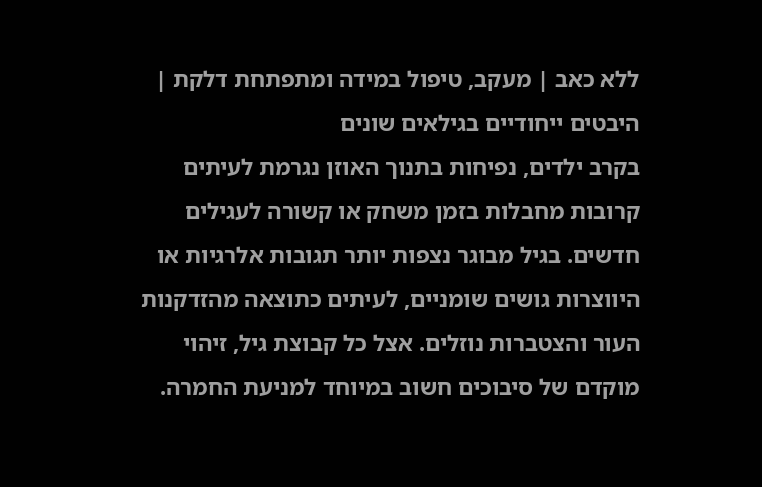ללא כאב | מעקב, טיפול במידה ומתפתחת דלקת |
היבטים ייחודיים בגילאים שונים
בקרב ילדים, נפיחות בתנוך האוזן נגרמת לעיתים קרובות מחבלות בזמן משחק או קשורה לעגילים חדשים. בגיל מבוגר נצפות יותר תגובות אלרגיות או היווצרות גושים שומניים, לעיתים כתוצאה מהזדקנות העור והצטברות נוזלים. אצל כל קבוצת גיל, זיהוי מוקדם של סיבוכים חשוב במיוחד למניעת החמרה.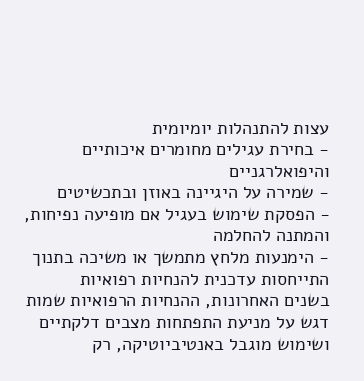עצות להתנהלות יומיומית
- בחירת עגילים מחומרים איכותיים והיפואלרגניים
- שמירה על היגיינה באוזן ובתכשיטים
- הפסקת שימוש בעגיל אם מופיעה נפיחות, והמתנה להחלמה
- הימנעות מלחץ מתמשך או משיכה בתנוך
התייחסות עדכנית להנחיות רפואיות
בשנים האחרונות, ההנחיות הרפואיות שמות דגש על מניעת התפתחות מצבים דלקתיים ושימוש מוגבל באנטיביוטיקה, רק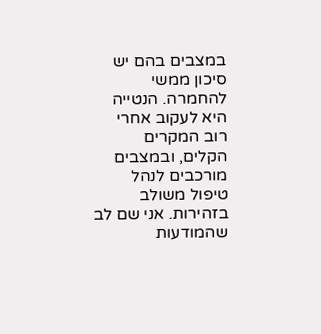במצבים בהם יש סיכון ממשי להחמרה. הנטייה היא לעקוב אחרי רוב המקרים הקלים, ובמצבים מורכבים לנהל טיפול משולב בזהירות. אני שם לב שהמודעות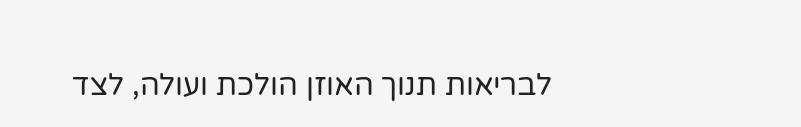לבריאות תנוך האוזן הולכת ועולה, לצד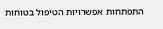התפתחות אפשרויות הטיפול בטוחות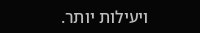ויעילות יותר.